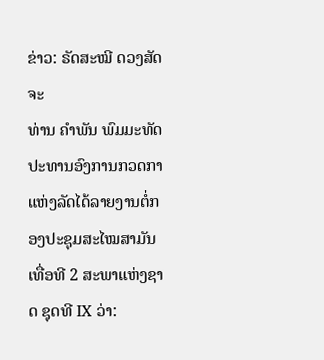ຂ່າວ: ຣັດສະໝີ ດວງສັດຈະ
ທ່ານ ຄໍາພັນ ພົມມະທັດ ປະທານອົງການກວດກາແຫ່ງລັດໄດ້ລາຍງານຕໍ່ກອງປະຊຸມສະໄໝສາມັນເທື່ອທີ 2 ສະພາແຫ່ງຊາດ ຊຸດທີ IX ວ່າ: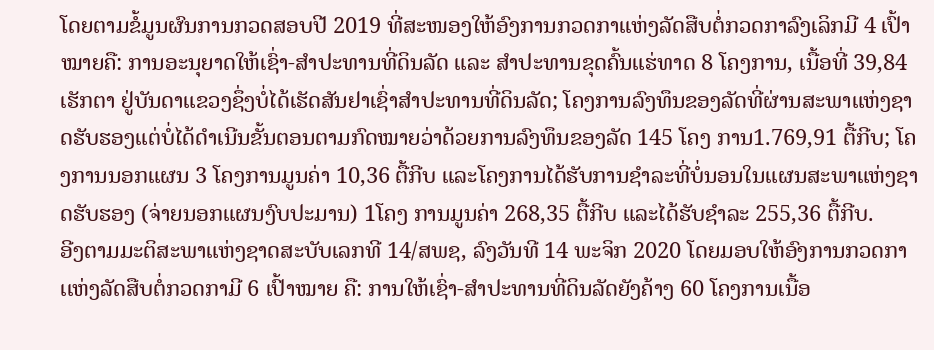ໂດຍຕາມຂໍ້ມູນຜົນການກວດສອບປີ 2019 ທີ່ສະໜອງໃຫ້ອົງການກວດກາເເຫ່ງລັດສືບຕໍ່ກວດກາລົງເລິກມີ 4 ເປົ້າໝາຍຄື: ການອະນຸຍາດໃຫ້ເຊົ່າ-ສໍາປະທານທີ່ດິນລັດ ແລະ ສໍາປະທານຂຸດຄົ້ນແຮ່ທາດ 8 ໂຄງການ, ເນື້ອທີ່ 39,84 ເຮັກຕາ ຢູ່ບັນດາແຂວງຊຶ່ງບໍ່ໄດ້ເຮັດສັນຢາເຊົ່າສໍາປະທານທີ່ດິນລັດ; ໂຄງການລົງທຶນຂອງລັດທີ່ຜ່ານສະພາແຫ່ງຊາດຮັບຮອງແຕ່ບໍ່ໄດ້ດໍາເນີນຂັ້ນຕອນຕາມກົດໝາຍວ່າດ້ວຍການລົງທຶນຂອງລັດ 145 ໂຄງ ການ1.769,91 ຕື້ກີບ; ໂຄງການນອກແຜນ 3 ໂຄງການມູນຄ່າ 10,36 ຕື້ກີບ ແລະໂຄງການໄດ້ຮັບການຊໍາລະທີ່ບໍ່ນອນໃນແຜນສະພາແຫ່ງຊາດຮັບຮອງ (ຈ່າຍນອກແຜນງົບປະມານ) 1ໂຄງ ການມູນຄ່າ 268,35 ຕື້ກີບ ແລະໄດ້ຮັບຊໍາລະ 255,36 ຕື້ກີບ.
ອີງຕາມມະຕິສະພາແຫ່ງຊາດສະບັບເລກທີ 14/ສພຊ, ລົງວັນທີ 14 ພະຈິກ 2020 ໂດຍມອບໃຫ້ອົງການກວດກາເເຫ່ງລັດສືບຕໍ່ກວດກາມີ 6 ເປົ້າໝາຍ ຄື: ການໃຫ້ເຊົ່າ-ສໍາປະທານທີ່ດິນລັດຍັງຄ້າງ 60 ໂຄງການເນື້ອ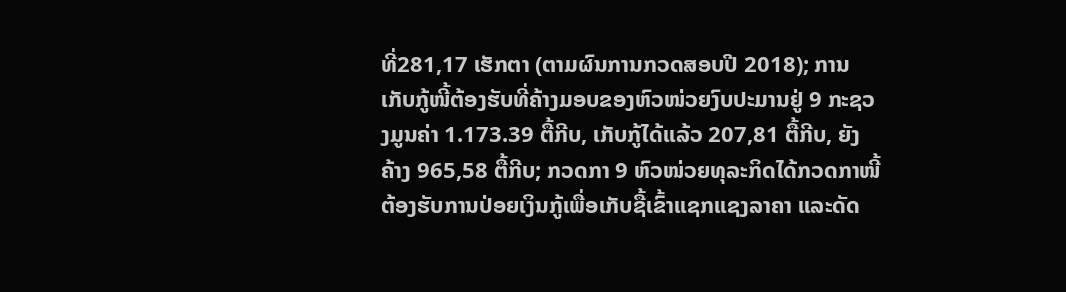ທີ່281,17 ເຮັກຕາ (ຕາມຜົນການກວດສອບປີ 2018); ການເກັບກູ້ໜີ້ຕ້ອງຮັບທີ່ຄ້າງມອບຂອງຫົວໜ່ວຍງົບປະມານຢູ່ 9 ກະຊວງມູນຄ່າ 1.173.39 ຕື້ກີບ, ເກັບກູ້ໄດ້ແລ້ວ 207,81 ຕື້ກີບ, ຍັງຄ້າງ 965,58 ຕື້ກີບ; ກວດກາ 9 ຫົວໜ່ວຍທຸລະກິດໄດ້ກວດກາໜີ້ຕ້ອງຮັບການປ່ອຍເງິນກູ້ເພື່ອເກັບຊື້ເຂົ້າແຊກແຊງລາຄາ ແລະດັດ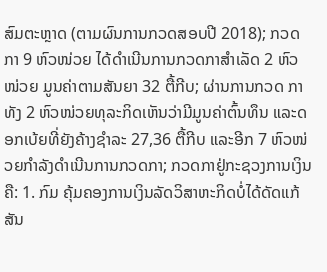ສົມຕະຫຼາດ (ຕາມຜົນການກວດສອບປີ 2018); ກວດກາ 9 ຫົວໜ່ວຍ ໄດ້ດໍາເນີນການກວດກາສໍາເລັດ 2 ຫົວໜ່ວຍ ມູນຄ່າຕາມສັນຍາ 32 ຕື້ກີບ; ຜ່ານການກວດ ກາທັງ 2 ຫົວໜ່ວຍທຸລະກິດເຫັນວ່າມີມູນຄ່າຕົ້ນທຶນ ແລະດອກເບ້ຍທີ່ຍັງຄ້າງຊໍາລະ 27,36 ຕື້ກີບ ແລະອີກ 7 ຫົວໜ່ວຍກໍາລັງດໍາເນີນການກວດກາ; ກວດກາຢູ່ກະຊວງການເງິນຄື: 1. ກົມ ຄຸ້ມຄອງການເງິນລັດວິສາຫະກິດບໍ່ໄດ້ດັດແກ້ສັນ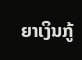ຍາເງິນກູ້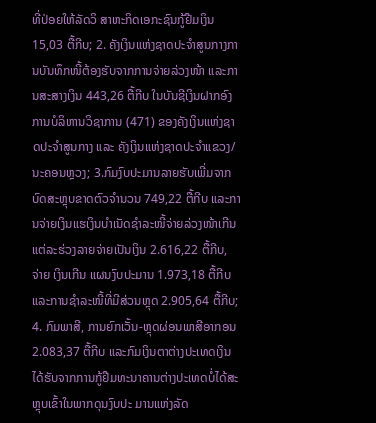ທີ່ປ່ອຍໃຫ້ລັດວິ ສາຫະກິດເອກະຊົນກູ້ຢືມເງິນ 15,03 ຕື້ກີບ; 2. ຄັງເງິນແຫ່ງຊາດປະຈໍາສູນກາງການບັນທຶກໜີ້ຕ້ອງຮັບຈາກການຈ່າຍລ່ວງໜ້າ ແລະການສະສາງເງິນ 443,26 ຕື້ກີບ ໃນບັນຊີເງິນຝາກອົງການບໍລິຫານວິຊາການ (471) ຂອງຄັງເງິນແຫ່ງຊາດປະຈໍາສູນກາງ ແລະ ຄັງເງິນແຫ່ງຊາດປະຈໍາແຂວງ/ນະຄອນຫຼວງ; 3.ກົມງົບປະມານລາຍຮັບເພີ່ມຈາກບົດສະຫຼຸບຂາດຕົວຈໍານວນ 749,22 ຕື້ກີບ ແລະການຈ່າຍເງິນແຮເງິນບໍາເນັດຊໍາລະໜີ້ຈ່າຍລ່ວງໜ້າເກີນແຕ່ລະຮ່ວງລາຍຈ່າຍເປັນເງິນ 2.616,22 ຕື້ກີບ, ຈ່າຍ ເງິນເກີນ ແຜນງົບປະມານ 1.973,18 ຕື້ກີບ ແລະການຊໍາລະໜີ້ທີ່ມີສ່ວນຫຼຸດ 2.905,64 ຕື້ກີບ; 4. ກົມພາສີ, ການຍົກເວັ້ນ-ຫຼຸດຜ່ອນພາສີອາກອນ 2.083,37 ຕື້ກີບ ແລະກົມເງິນຕາຕ່າງປະເທດເງິນໄດ້ຮັບຈາກການກູ້ຢືມທະນາຄານຕ່າງປະເທດບໍ່ໄດ້ສະຫຼຸບເຂົ້າໃນພາກດຸນງົບປະ ມານແຫ່ງລັດ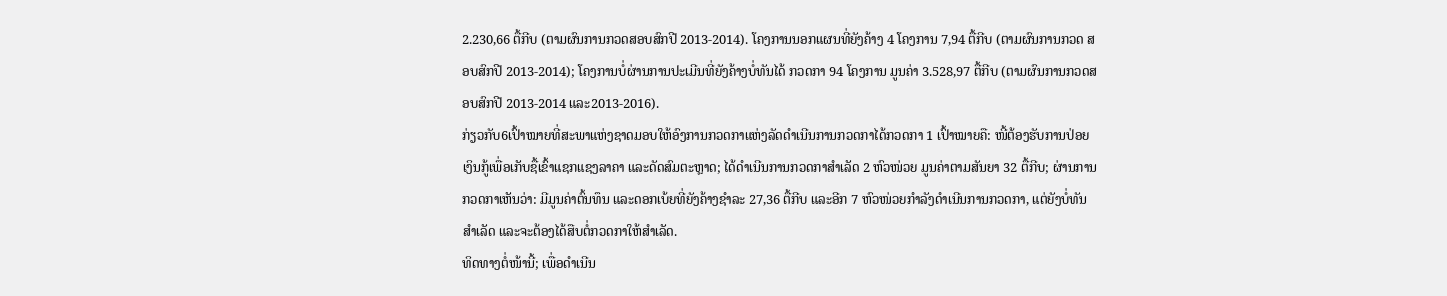2.230,66 ຕື້ກີບ (ຕາມຜົນການກວດສອບສົກປີ 2013-2014). ໂຄງການນອກແຜນທີ່ຍັງຄ້າງ 4 ໂຄງການ 7,94 ຕື້ກີບ (ຕາມຜົນການກວດ ສອບສົກປີ 2013-2014); ໂຄງການບໍ່ຜ່ານການປະເມີນທີ່ຍັງຄ້າງບໍ່ທັນໄດ້ ກວດກາ 94 ໂຄງການ ມູນຄ່າ 3.528,97 ຕື້ກີບ (ຕາມຜົນການກວດສອບສົກປີ 2013-2014 ແລະ2013-2016).
ກ່ຽວກັບ6ເປົ້າໝາຍທີ່ສະພາແຫ່ງຊາດມອບໃຫ້ອົງການກວດກາແຫ່ງລັດດໍາເນີນການກວດກາໄດ້ກວດກາ 1 ເປົ້າໝາຍຄື: ໜີ້ຕ້ອງຮັບການປ່ອຍເງິນກູ້ເພື່ອເກັບຊື້ເຂົ້າແຊກແຊງລາຄາ ແລະດັດສົມຕະຫຼາດ; ໄດ້ດໍາເນີນການກວດກາສໍາເລັດ 2 ຫົວໜ່ວຍ ມູນຄ່າຕາມສັນຍາ 32 ຕື້ກີບ; ຜ່ານການກວດກາເຫັນວ່າ: ມີມູນຄ່າຕົ້ນທຶນ ແລະດອກເບ້ຍທີ່ຍັງຄ້າງຊໍາລະ 27,36 ຕື້ກີບ ແລະອີກ 7 ຫົວໜ່ວຍກໍາລັງດໍາເນີນການກວດກາ, ແຕ່ຍັງບໍ່ທັນສໍາເລັດ ແລະຈະຕ້ອງໄດ້ສືບຕໍ່ກວດກາໃຫ້ສໍາເລັດ.
ທິດທາງຕໍ່ໜ້ານີ້; ເພື່ອດໍາເນີນ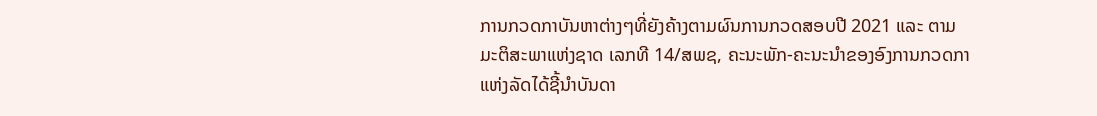ການກວດກາບັນຫາຕ່າງໆທີ່ຍັງຄ້າງຕາມຜົນການກວດສອບປີ 2021 ແລະ ຕາມມະຕິສະພາແຫ່ງຊາດ ເລກທີ 14/ສພຊ, ຄະນະພັກ-ຄະນະນໍາຂອງອົງການກວດກາແຫ່ງລັດໄດ້ຊີ້ນໍາບັນດາ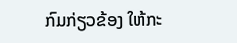ກົມກ່ຽວຂ້ອງ ໃຫ້ກະ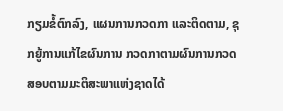ກຽມຂໍ້ຕົກລົງ, ແຜນການກວດກາ ແລະຕິດຕາມ, ຊຸກຍູ້ການແກ້ໄຂຜົນການ ກວດກາຕາມຜົນການກວດສອບຕາມມະຕິສະພາແຫ່ງຊາດໄດ້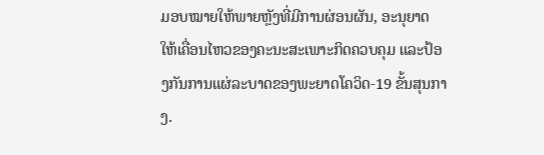ມອບໝາຍໃຫ້ພາຍຫຼັງທີ່ມີການຜ່ອນຜັນ, ອະນຸຍາດ ໃຫ້ເຄື່ອນໄຫວຂອງຄະນະສະເພາະກິດຄວບຄຸມ ແລະປ້ອງກັນການແຜ່ລະບາດຂອງພະຍາດໂຄວິດ-19 ຂັ້ນສຸນກາງ.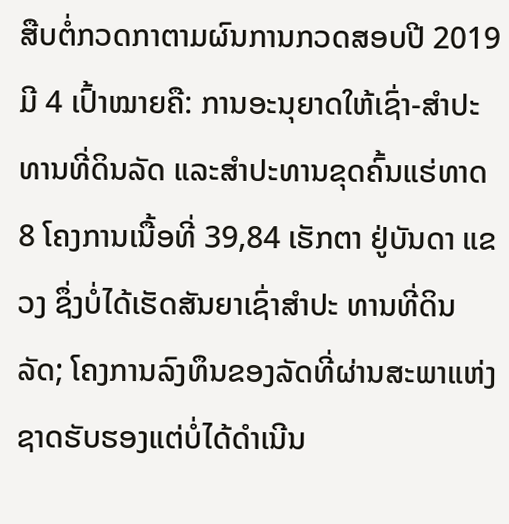ສືບຕໍ່ກວດກາຕາມຜົນການກວດສອບປີ 2019 ມີ 4 ເປົ້າໝາຍຄື: ການອະນຸຍາດໃຫ້ເຊົ່າ-ສໍາປະທານທີ່ດິນລັດ ແລະສໍາປະທານຂຸດຄົ້ນແຮ່ທາດ 8 ໂຄງການເນື້ອທີ່ 39,84 ເຮັກຕາ ຢູ່ບັນດາ ແຂວງ ຊຶ່ງບໍ່ໄດ້ເຮັດສັນຍາເຊົ່າສໍາປະ ທານທີ່ດິນລັດ; ໂຄງການລົງທຶນຂອງລັດທີ່ຜ່ານສະພາແຫ່ງຊາດຮັບຮອງແຕ່ບໍ່ໄດ້ດໍາເນີນ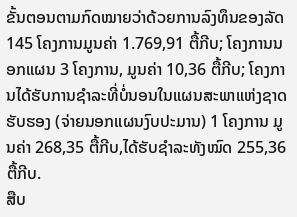ຂັ້ນຕອນຕາມກົດໝາຍວ່າດ້ວຍການລົງທຶນຂອງລັດ 145 ໂຄງການມູນຄ່າ 1.769,91 ຕື້ກີບ; ໂຄງການນອກແຜນ 3 ໂຄງການ, ມູນຄ່າ 10,36 ຕື້ກີບ; ໂຄງການໄດ້ຮັບການຊໍາລະທີ່ບໍ່ນອນໃນແຜນສະພາແຫ່ງຊາດຮັບຮອງ (ຈ່າຍນອກແຜນງົບປະມານ) 1 ໂຄງການ ມູນຄ່າ 268,35 ຕື້ກີບ,ໄດ້ຮັບຊໍາລະທັງໝົດ 255,36 ຕື້ກີບ.
ສືບ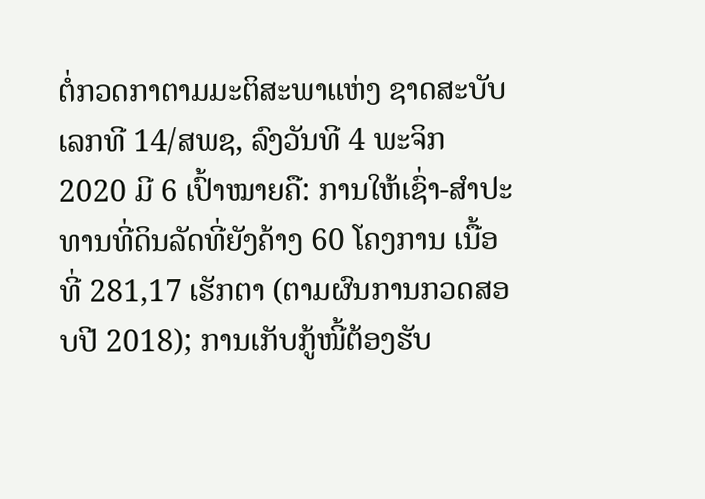ຕໍ່ກວດກາຕາມມະຕິສະພາແຫ່ງ ຊາດສະບັບເລກທີ 14/ສພຊ, ລົງວັນທີ 4 ພະຈິກ 2020 ມີ 6 ເປົ້າໝາຍຄື: ການໃຫ້ເຊົ່າ-ສໍາປະທານທີ່ດິນລັດທີ່ຍັງຄ້າງ 60 ໂຄງການ ເນື້ອທີ່ 281,17 ເຮັກຕາ (ຕາມຜົນການກວດສອບປີ 2018); ການເກັບກູ້ໜີ້ຕ້ອງຮັບ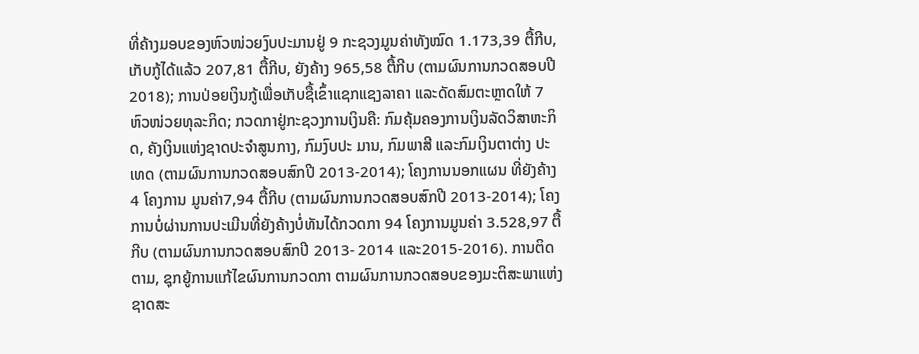ທີ່ຄ້າງມອບຂອງຫົວໜ່ວຍງົບປະມານຢູ່ 9 ກະຊວງມູນຄ່າທັງໝົດ 1.173,39 ຕື້ກີບ, ເກັບກູ້ໄດ້ແລ້ວ 207,81 ຕື້ກີບ, ຍັງຄ້າງ 965,58 ຕື້ກີບ (ຕາມຜົນການກວດສອບປີ 2018); ການປ່ອຍເງິນກູ້ເພື່ອເກັບຊື້ເຂົ້າແຊກແຊງລາຄາ ແລະດັດສົມຕະຫຼາດໃຫ້ 7 ຫົວໜ່ວຍທຸລະກິດ; ກວດກາຢູ່ກະຊວງການເງິນຄື: ກົມຄຸ້ມຄອງການເງິນລັດວິສາຫະກິດ, ຄັງເງິນແຫ່ງຊາດປະຈໍາສູນກາງ, ກົມງົບປະ ມານ, ກົມພາສີ ແລະກົມເງິນຕາຕ່າງ ປະເທດ (ຕາມຜົນການກວດສອບສົກປີ 2013-2014); ໂຄງການນອກແຜນ ທີ່ຍັງຄ້າງ 4 ໂຄງການ ມູນຄ່າ7,94 ຕື້ກີບ (ຕາມຜົນການກວດສອບສົກປີ 2013-2014); ໂຄງການບໍ່ຜ່ານການປະເມີນທີ່ຍັງຄ້າງບໍ່ທັນໄດ້ກວດກາ 94 ໂຄງການມູນຄ່າ 3.528,97 ຕື້ກີບ (ຕາມຜົນການກວດສອບສົກປີ 2013- 2014 ແລະ2015-2016). ການຕິດຕາມ, ຊຸກຍູ້ການແກ້ໄຂຜົນການກວດກາ ຕາມຜົນການກວດສອບຂອງມະຕິສະພາແຫ່ງຊາດສະ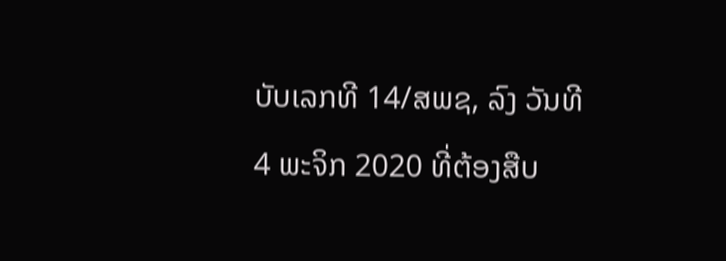ບັບເລກທີ 14/ສພຊ, ລົງ ວັນທີ 4 ພະຈິກ 2020 ທີ່ຕ້ອງສືບ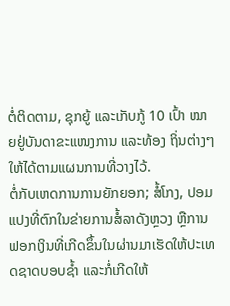ຕໍ່ຕິດຕາມ, ຊຸກຍູ້ ແລະເກັບກູ້ 10 ເປົ້າ ໝາຍຢູ່ບັນດາຂະແໜງການ ແລະທ້ອງ ຖິ່ນຕ່າງໆໃຫ້ໄດ້ຕາມແຜນການທີ່ວາງໄວ້.
ຕໍ່ກັບເຫດການການຍັກຍອກ; ສໍ້ໂກງ, ປອມແປງທີ່ຕົກໃນຂ່າຍການສໍ້ລາດັງຫຼວງ ຫຼືການຟອກເງິນທີ່ເກີດຂຶ້ນໃນຜ່ານມາເຮັດໃຫ້ປະເທດຊາດບອບຊໍ້າ ແລະກໍ່ເກີດໃຫ້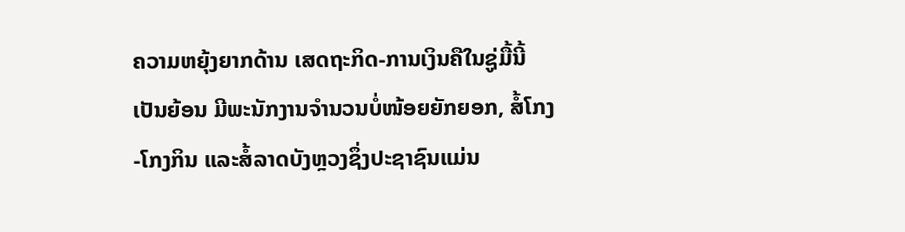ຄວາມຫຍຸ້ງຍາກດ້ານ ເສດຖະກິດ-ການເງິນຄືໃນຊູ່ມື້ນີ້ເປັນຍ້ອນ ມີພະນັກງານຈໍານວນບໍ່ໜ້ອຍຍັກຍອກ, ສໍ້ໂກງ-ໂກງກິນ ແລະສໍ້ລາດບັງຫຼວງຊຶ່ງປະຊາຊົນແມ່ນ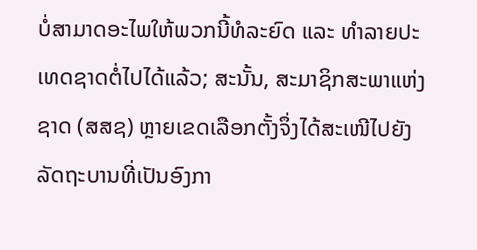ບໍ່ສາມາດອະໄພໃຫ້ພວກນີ້ທໍລະຍົດ ແລະ ທໍາລາຍປະເທດຊາດຕໍ່ໄປໄດ້ແລ້ວ; ສະນັ້ນ, ສະມາຊິກສະພາແຫ່ງຊາດ (ສສຊ) ຫຼາຍເຂດເລືອກຕັ້ງຈຶ່ງໄດ້ສະເໜີໄປຍັງລັດຖະບານທີ່ເປັນອົງກາ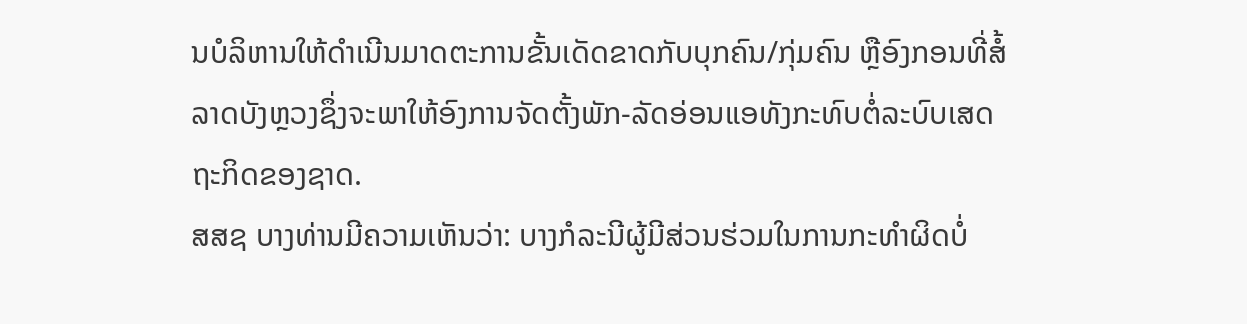ນບໍລິຫານໃຫ້ດໍາເນີນມາດຕະການຂັ້ນເດັດຂາດກັບບຸກຄົນ/ກຸ່ມຄົນ ຫຼືອົງກອນທີ່ສໍ້ລາດບັງຫຼວງຊຶ່ງຈະພາໃຫ້ອົງການຈັດຕັ້ງພັກ-ລັດອ່ອນແອທັງກະທົບຕໍ່ລະບົບເສດຖະກິດຂອງຊາດ.
ສສຊ ບາງທ່ານມີຄວາມເຫັນວ່າ: ບາງກໍລະນີຜູ້ມີສ່ວນຮ່ວມໃນການກະທໍາຜິດບໍ່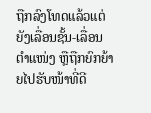ຖືກລົງໂທດແລ້ວແຕ່ຍັງເລື່ອນຊັ້ນ-ເລື່ອນຕໍາແໜ່ງ ຫຼືຖືກຍົກຍ້າຍໄປຮັບໜ້າທີ່ດີ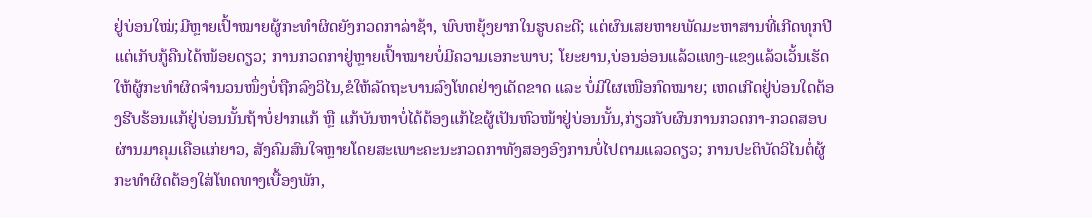ຢູ່ບ່ອນໃໝ່;ມີຫຼາຍເປົ້າໝາຍຜູ້ກະທໍາຜິດຍັງກວດກາລ່າຊ້າ, ພົບຫຍຸ້ງຍາກໃນຮູບຄະດີ; ແຕ່ຜົນເສຍຫາຍພັດມະຫາສານທີ່ເກີດທຸກປີແຕ່ເກັບກູ້ຄືນໄດ້ໜ້ອຍດຽວ; ການກວດກາຢູ່ຫຼາຍເປົ້າໝາຍບໍ່ມີຄວາມເອກະພາບ; ໂຍະຍານ,ບ່ອນອ່ອນແລ້ວແທງ-ແຂງແລ້ວເວັ້ນເຮັດໃຫ້ຜູ້ກະທໍາຜິດຈໍານວນໜຶ່ງບໍ່ຖືກລົງວິໄນ,ຂໍໃຫ້ລັດຖະບານລົງໂທດຢ່າງເດັດຂາດ ແລະ ບໍ່ມີໃຜເໜືອກົດໝາຍ; ເຫດເກີດຢູ່ບ່ອນໃດຕ້ອງຮີບຮ້ອນແກ້ຢູ່ບ່ອນນັ້ນຖ້າບໍ່ຢາກແກ້ ຫຼື ແກ້ບັນຫາບໍ່ໄດ້ຕ້ອງແກ້ໄຂຜູ້ເປັນຫົວໜ້າຢູ່ບ່ອນນັ້ນ,ກ່ຽວກັບຜົນການກວດກາ-ກວດສອບຜ່ານມາຄຸມເຄືອແກ່ຍາວ, ສັງຄົມສົນໃຈຫຼາຍໂດຍສະເພາະຄະນະກວດກາທັງສອງອົງການບໍ່ໄປຕາມແລວດຽວ; ການປະຕິບັດວິໄນຕໍ່ຜູ້ກະທໍາຜິດຕ້ອງໃສ່ໂທດທາງເບື້ອງພັກ,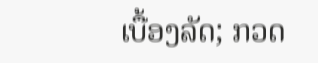ເບື້ອງລັດ; ກວດ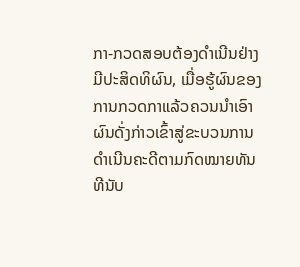ກາ-ກວດສອບຕ້ອງດໍາເນີນຢ່າງມີປະສິດທິຜົນ, ເມື່ອຮູ້ຜົນຂອງການກວດກາແລ້ວຄວນນໍາເອົາຜົນດັ່ງກ່າວເຂົ້າສູ່ຂະບວນການດໍາເນີນຄະດີຕາມກົດໝາຍທັນທີນັບ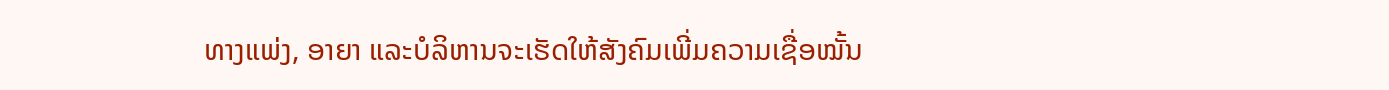ທາງແພ່ງ, ອາຍາ ແລະບໍລິຫານຈະເຮັດໃຫ້ສັງຄົມເພີ່ມຄວາມເຊື່ອໝັ້ນ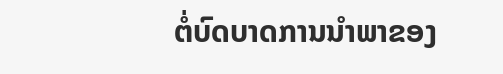ຕໍ່ບົດບາດການນໍາພາຂອງ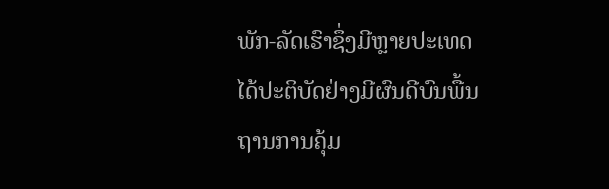ພັກ-ລັດເຮົາຊຶ່ງມີຫຼາຍປະເທດໄດ້ປະຕິບັດຢ່າງມີຜົນດີບົນພື້ນຖານການຄຸ້ມ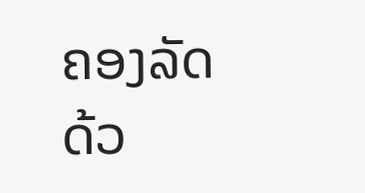ຄອງລັດດ້ວ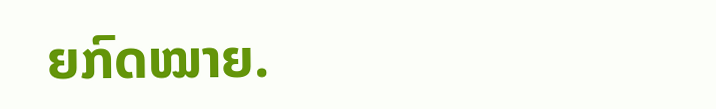ຍກົດໝາຍ.